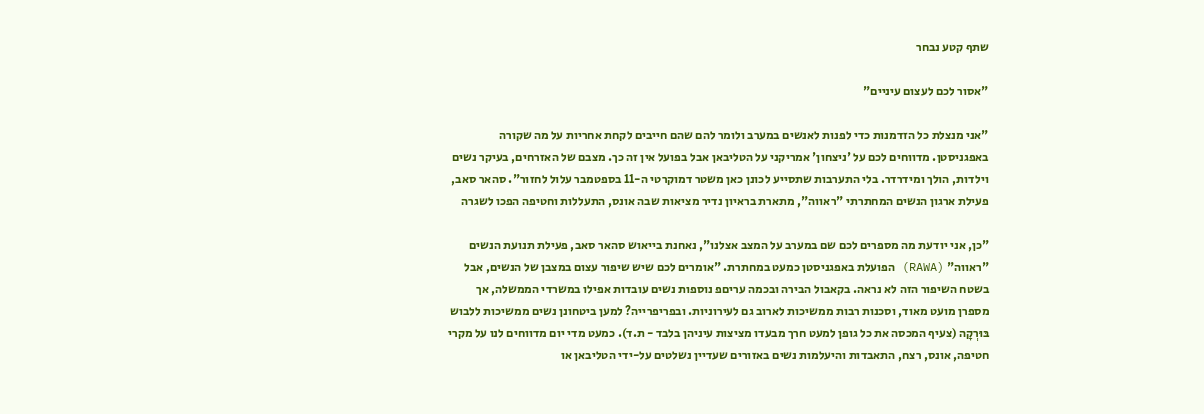שתף קטע נבחר

"אסור לכם לעצום עיניים"

"אני מנצלת כל הזדמנות כדי לפנות לאנשים במערב ולומר להם שהם חייבים לקחת אחריות על מה שקורה באפגניסטן. מדווחים לכם על 'ניצחון' אמריקני על הטליבאן אבל בפועל אין זה כך. מצבם של האזרחים, בעיקר נשים וילדות, הולך ומידרדר. בלי התערבות שתסייע לכונן כאן משטר דמוקרטי ה-11 בספטמבר עלול לחזור". סהאר סאב, פעילת ארגון הנשים המחתרתי "ראווה", מתארת בראיון נדיר מציאות שבה אונס, התעללות וחטיפה הפכו לשגרה

"כן, אני יודעת מה מספרים לכם שם במערב על המצב אצלנו", נאחנת בייאוש סהאר סאב, פעילת תנועת הנשים "ראווה" (RAWA) הפועלת באפגניסטן כמעט במחתרת. "אומרים לכם שיש שיפור עצום במצבן של הנשים, אבל בשטח השיפור הזה לא נראה. בקאבול הבירה ובכמה עריםפ נוספות נשים עובדות אפילו במשרדי הממשלה, אך מספרן מועט מאוד, וסכנות רבות ממשיכות לארוב גם לעירוניות. ובפריפרייה? למען ביטחונן נשים ממשיכות ללבוש בּוּרְקָה (צעיף המכסה את כל גופן למעט חרך מבעדו מציצות עיניהן בלבד - ת.ד). כמעט מדי יום מדווחים לנו על מקרי חטיפה, אונס, רצח, התאבדות והיעלמות נשים באזורים שעדיין נשלטים על-ידי הטליבאן או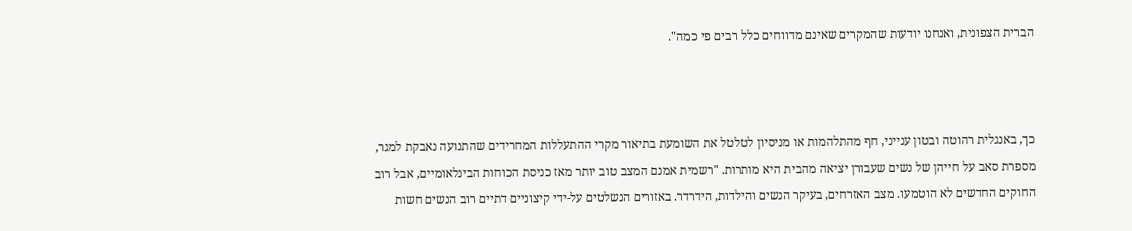הברית הצפונית, ואנחנו יודעות שהמקרים שאינם מדווחים כלל רבים פי כמה".



כך, באנגלית רהוטה ובטון ענייני, חף מהתלהמות או מניסיון לטלטל את השומעת בתיאור מקרי ההתעללות המחרידים שהתנועה נאבקת למגר, מספרת סאב על חייהן של נשים שעבורן יציאה מהבית היא מותרות. "רשמית אמנם המצב טוב יותר מאז כניסת הכוחות הבינלאומיים, אבל רוב החוקים החדשים לא הוטמעו. מצב האזרחים, בעיקר הנשים והילדות, הידרדר. באזורים הנשלטים על-ידי קיצוניים דתיים רוב הנשים חשות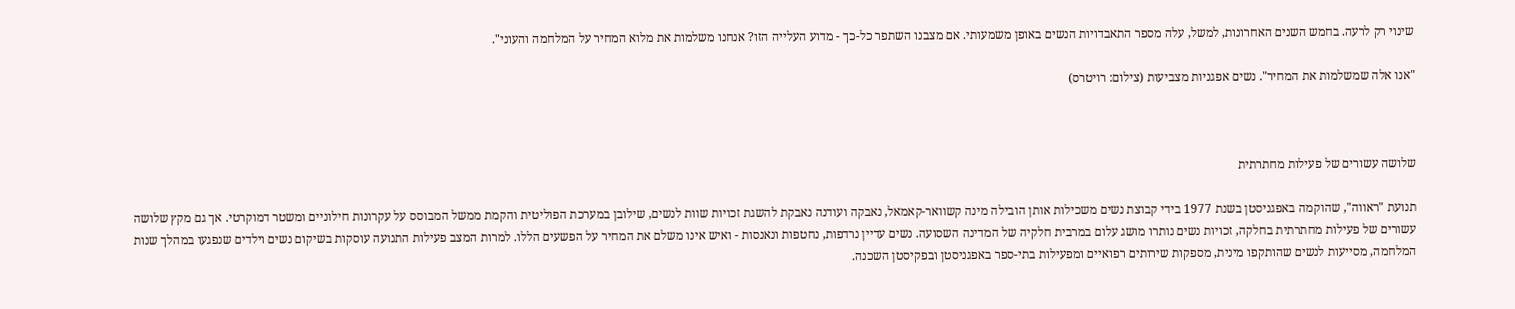שינוי רק לרעה. בחמש השנים האחרונות, למשל, עלה מספר התאבדויות הנשים באופן משמעותי. אם מצבנו השתפר כל-כך - מדוע העלייה הזו? אנחנו משלמות את מלוא המחיר על המלחמה והעוני".

"אנו אלה שמשלמות את המחיר". נשים אפגניות מצביעות (צילום: רויטרס)



שלושה עשורים של פעילות מחתרתית

תנועת "ראווה", שהוקמה באפגניסטן בשנת 1977 בידי קבוצת נשים משכילות אותן הובילה מינה קשוואר-קאמאל, נאבקה ועודנה נאבקת להשגת זכויות שוות לנשים, שילובן במערכת הפוליטית והקמת ממשל המבוסס על עקרונות חילוניים ומשטר דמוקרטי. אך גם מקץ שלושה עשורים של פעילות מחתרתית בחלקה, זכויות נשים נותרו מושג עלום במרבית חלקיה של המדינה השסועה. נשים עדיין נרדפות, נחטפות ונאנסות - ואיש אינו משלם את המחיר על הפשעים הללו. למרות המצב פעילות התנועה עוסקות בשיקום נשים וילדים שנפגעו במהלך שנות המלחמה, מסייעות לנשים שהותקפו מינית, מספקות שירותים רפואיים ומפעילות בתי-ספר באפגניסטן ובפקיסטן השכנה.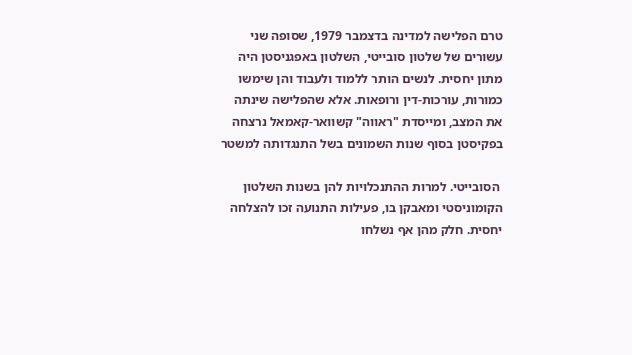טרם הפלישה למדינה בדצמבר 1979, שסופה שני עשורים של שלטון סובייטי, השלטון באפגניסטן היה מתון יחסית. לנשים הותר ללמוד ולעבוד והן שימשו כמורות, עורכות-דין ורופאות. אלא שהפלישה שינתה את המצב, ומייסדת "ראווה" קשוואר-קאמאל נרצחה בפקיסטן בסוף שנות השמונים בשל התנגדותה למשטר

 הסובייטי. למרות ההתנכלויות להן בשנות השלטון הקומוניסטי ומאבקן בו, פעילות התנועה זכו להצלחה יחסית. חלק מהן אף נשלחו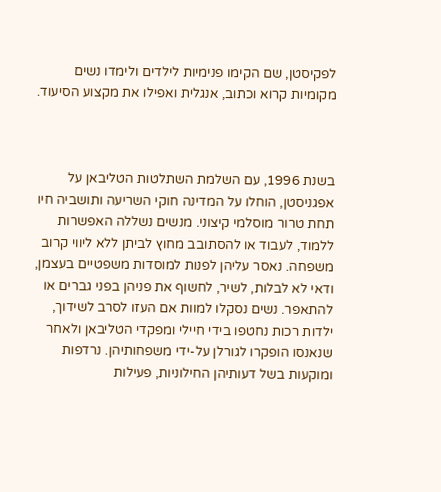לפקיסטן, שם הקימו פנימיות לילדים ולימדו נשים מקומיות קרוא וכתוב, אנגלית ואפילו את מקצוע הסיעוד.



בשנת 1996, עם השלמת השתלטות הטליבאן על אפגניסטן, הוחלו על המדינה חוקי השריעה ותושביה חיו תחת טרור מוסלמי קיצוני. מנשים נשללה האפשרות ללמוד, לעבוד או להסתובב מחוץ לביתן ללא ליווי קרוב משפחה. נאסר עליהן לפנות למוסדות משפטיים בעצמן, ודאי לא לבלות, לשיר, לחשוף את פניהן בפני גברים או להתאפר. נשים נסקלו למוות אם העזו לסרב לשידוך, ילדות רכות נחטפו בידי חיילי ומפקדי הטליבאן ולאחר שנאנסו הופקרו לגורלן על-ידי משפחותיהן. נרדפות ומוקעות בשל דעותיהן החילוניות, פעילות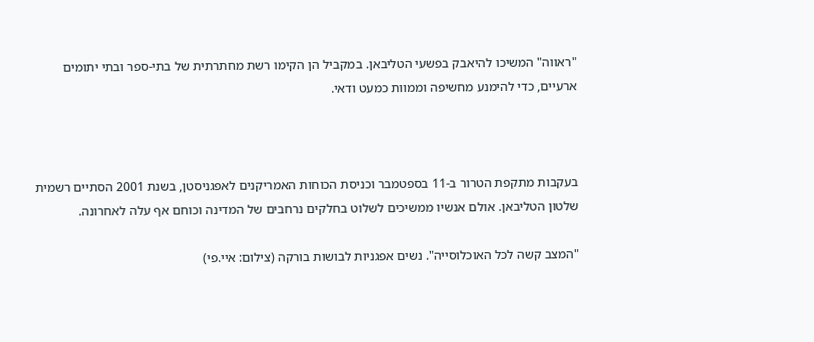"ראווה" המשיכו להיאבק בפשעי הטליבאן. במקביל הן הקימו רשת מחתרתית של בתי-ספר ובתי יתומים ארעיים, כדי להימנע מחשיפה וממוות כמעט ודאי.



בעקבות מתקפת הטרור ב-11 בספטמבר וכניסת הכוחות האמריקנים לאפגניסטן, בשנת 2001 הסתיים רשמית שלטון הטליבאן. אולם אנשיו ממשיכים לשלוט בחלקים נרחבים של המדינה וכוחם אף עלה לאחרונה.

"המצב קשה לכל האוכלוסייה". נשים אפגניות לבושות בורקה (צילום: איי.פי)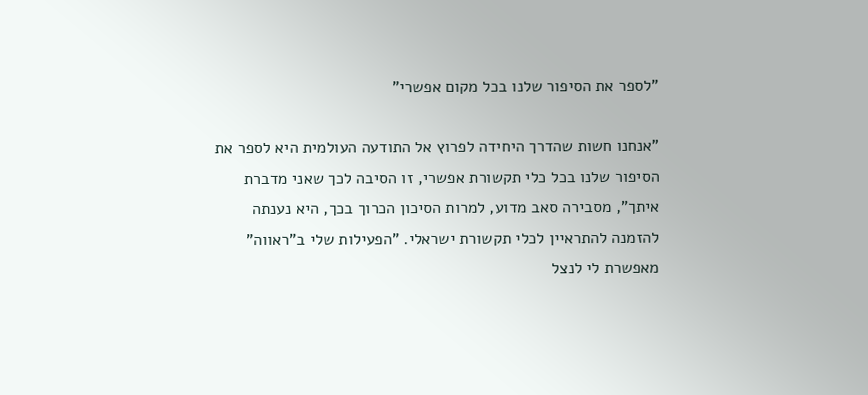"לספר את הסיפור שלנו בכל מקום אפשרי"

"אנחנו חשות שהדרך היחידה לפרוץ אל התודעה העולמית היא לספר את הסיפור שלנו בכל כלי תקשורת אפשרי, זו הסיבה לכך שאני מדברת איתך", מסבירה סאב מדוע, למרות הסיכון הכרוך בכך, היא נענתה להזמנה להתראיין לכלי תקשורת ישראלי. "הפעילות שלי ב"ראווה" מאפשרת לי לנצל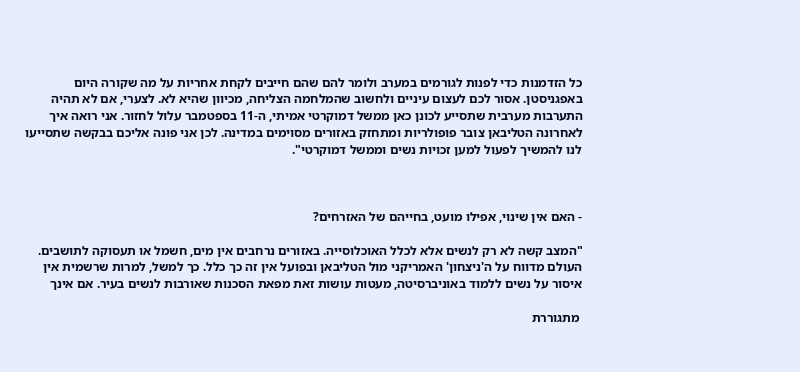כל הזדמנות כדי לפנות לגורמים במערב ולומר להם שהם חייבים לקחת אחריות על מה שקורה היום באפגניסטן. אסור לכם לעצום עיניים ולחשוב שהמלחמה הצליחה, מכיוון שהיא לא. לצערי, אם לא תהיה התערבות מערבית שתסייע לכונן כאן ממשל דמוקרטי אמיתי, ה-11 בספטמבר עלול לחזור. אני רואה איך לאחרונה הטליבאן צובר פופולריות ומתחזק באזורים מסוימים במדינה. לכן אני פונה אליכם בבקשה שתסייעו לנו להמשיך לפעול למען זכויות נשים וממשל דמוקרטי".



- האם אין שינוי, אפילו מועט, בחייהם של האזרחים?

"המצב קשה לא רק לנשים אלא לכלל האוכלוסייה. באזורים נרחבים אין מים, חשמל או תעסוקה לתושבים. העולם מדווח על ה'ניצחון' האמריקני מול הטליבאן ובפועל אין זה כך כלל. כך למשל, למרות שרשמית אין איסור על נשים ללמוד באוניברסיטה, מעטות עושות זאת מפאת הסכנות שאורבות לנשים בעיר. אם אינך

 מתגוררת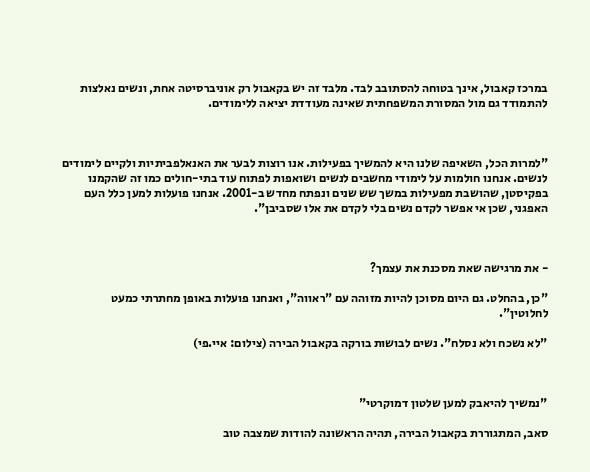במרכז קאבול, אינך בטוחה להסתובב לבד. מלבד זה יש בקאבול רק אוניברסיטה אחת, ונשים נאלצות להתמודד גם מול המסורת המשפחתית שאינה מעודדת יציאה ללימודים.



"למרות הכל, השאיפה שלנו היא להמשיך בפעילות. אנו רוצות לבער את האנאלפביתיות ולקיים לימודים לנשים. אנחנו חולמות על לימודי מחשבים לנשים ושואפות לפתוח עוד בתי-חולים כמו זה שהקמנו בפקיסטן, שהושבת מפעילות במשך שש שנים ונפתח מחדש ב-2001. אנחנו פועלות למען כלל העם האפגני, שכן אי אפשר לקדם נשים בלי לקדם את אלו שסביבן".



- את מרגישה שאת מסכנת את עצמך?

"כן, בהחלט. גם היום מסוכן להיות מזוהה עם "ראווה", ואנחנו פועלות באופן מחתרתי כמעט לחלוטין".

"לא נשכח ולא נסלח". נשים לבושות בורקה בקאבול הבירה (צילום: איי.פי)



"נמשיך להיאבק למען שלטון דמוקרטי"

סאב, המתגוררת בקאבול הבירה, תהיה הראשונה להודות שמצבה טוב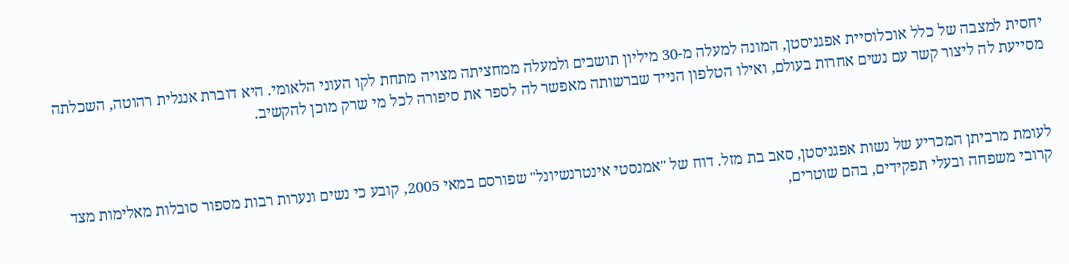יחסית למצבה של כלל אוכלוסיית אפגניסטן, המונה למעלה מ-30 מיליון תושבים ולמעלה ממחציתה מצויה מתחת לקו העוני הלאומי. היא דוברת אנגלית רהוטה, השכלתה מסייעת לה ליצור קשר עם נשים אחרות בעולם, ואילו הטלפון הנייד שברשותה מאפשר לה לספר את סיפורה לכל מי שרק מוכן להקשיב.



לעומת מרביתן המכריע של נשות אפגניסטן, סאב בת מזל. דוח של "אמנסטי אינטרנשיונל" שפורסם במאי 2005, קובע כי נשים ונערות רבות מספור סובלות מאלימות מצד קרובי משפחה ובעלי תפקידים, בהם שוטרים,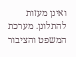ואינן מעזות להתלונן. מערכת המשפט והציבור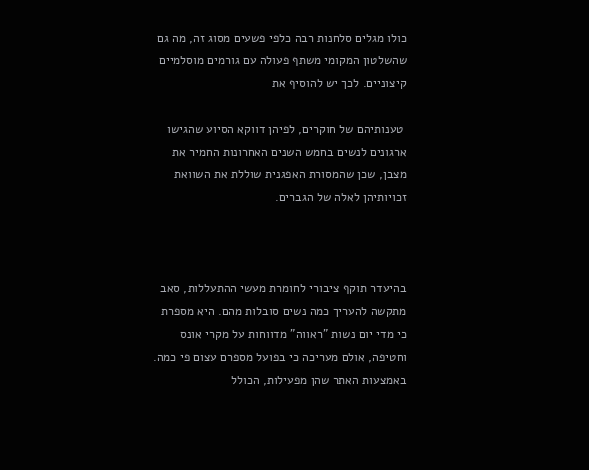כולו מגלים סלחנות רבה כלפי פשעים מסוג זה, מה גם שהשלטון המקומי משתף פעולה עם גורמים מוסלמיים קיצוניים. לכך יש להוסיף את

 טענותיהם של חוקרים, לפיהן דווקא הסיוע שהגישו ארגונים לנשים בחמש השנים האחרונות החמיר את מצבן, שכן שהמסורת האפגנית שוללת את השוואת זכויותיהן לאלה של הגברים.



בהיעדר תוקף ציבורי לחומרת מעשי ההתעללות, סאב מתקשה להעריך כמה נשים סובלות מהם. היא מספרת כי מדי יום נשות "ראווה" מדווחות על מקרי אונס וחטיפה, אולם מעריכה כי בפועל מספרם עצום פי כמה. באמצעות האתר שהן מפעילות, הכולל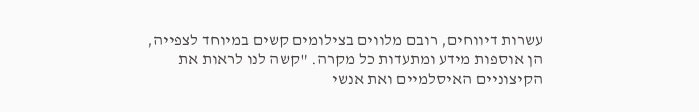עשרות דיווחים, רובם מלווים בצילומים קשים במיוחד לצפייה, הן אוספות מידע ומתעדות כל מקרה. "קשה לנו לראות את הקיצוניים האיסלמיים ואת אנשי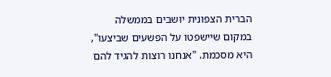הברית הצפונית יושבים בממשלה במקום שיישפטו על הפשעים שביצעו", היא מסכמת. "אנחנו רוצות להגיד להם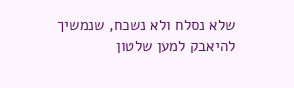שלא נסלח ולא נשכח, שנמשיך להיאבק למען שלטון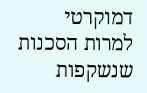דמוקרטי למרות הסכנות שנשקפות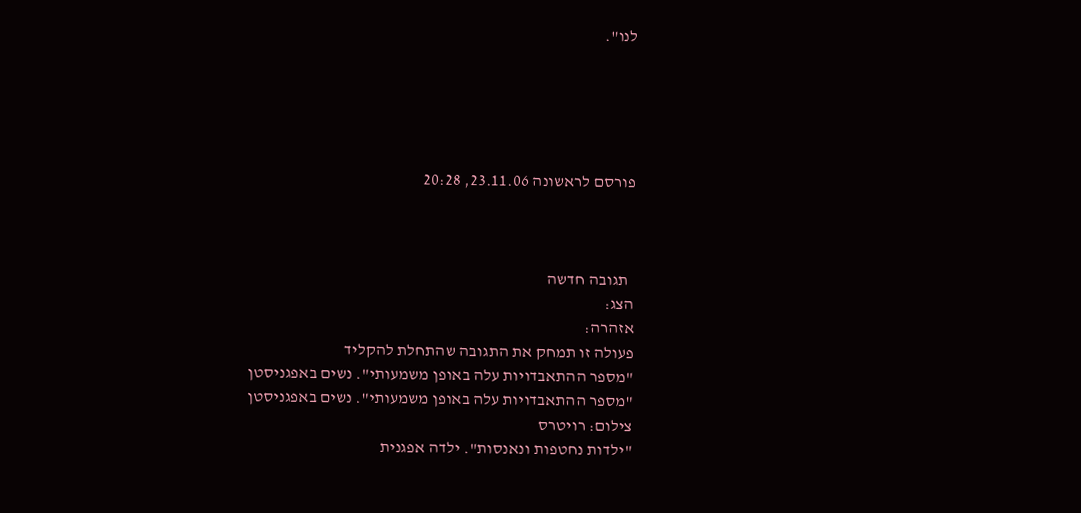לנו".





פורסם לראשונה 23.11.06, 20:28



  תגובה חדשה
הצג:
אזהרה:
פעולה זו תמחק את התגובה שהתחלת להקליד
"מספר ההתאבדויות עלה באופן משמעותי". נשים באפגניסטן
"מספר ההתאבדויות עלה באופן משמעותי". נשים באפגניסטן
צילום: רויטרס
"ילדות נחטפות ונאנסות". ילדה אפגנית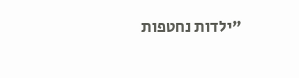"ילדות נחטפות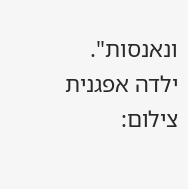ונאנסות". ילדה אפגנית
צילום: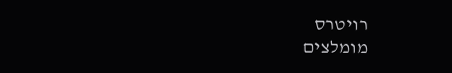רויטרס
מומלצים